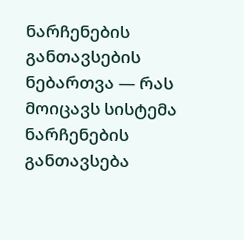ნარჩენების განთავსების ნებართვა — რას მოიცავს სისტემა
ნარჩენების განთავსება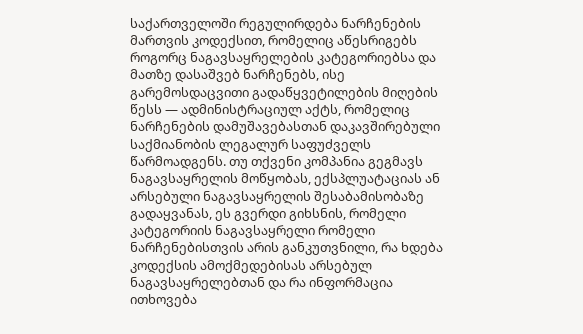საქართველოში რეგულირდება ნარჩენების მართვის კოდექსით, რომელიც აწესრიგებს როგორც ნაგავსაყრელების კატეგორიებსა და მათზე დასაშვებ ნარჩენებს, ისე გარემოსდაცვითი გადაწყვეტილების მიღების წესს — ადმინისტრაციულ აქტს, რომელიც ნარჩენების დამუშავებასთან დაკავშირებული საქმიანობის ლეგალურ საფუძველს წარმოადგენს. თუ თქვენი კომპანია გეგმავს ნაგავსაყრელის მოწყობას, ექსპლუატაციას ან არსებული ნაგავსაყრელის შესაბამისობაზე გადაყვანას, ეს გვერდი გიხსნის, რომელი კატეგორიის ნაგავსაყრელი რომელი ნარჩენებისთვის არის განკუთვნილი, რა ხდება კოდექსის ამოქმედებისას არსებულ ნაგავსაყრელებთან და რა ინფორმაცია ითხოვება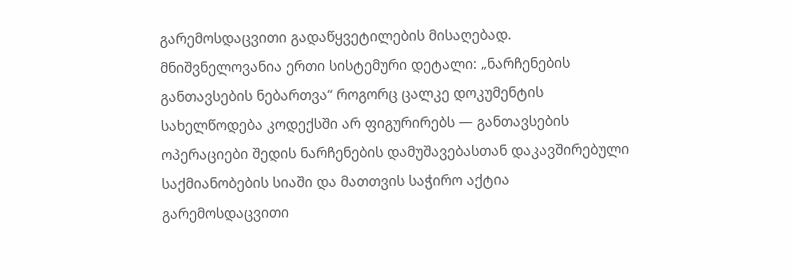გარემოსდაცვითი გადაწყვეტილების მისაღებად.
მნიშვნელოვანია ერთი სისტემური დეტალი: „ნარჩენების განთავსების ნებართვა“ როგორც ცალკე დოკუმენტის სახელწოდება კოდექსში არ ფიგურირებს — განთავსების ოპერაციები შედის ნარჩენების დამუშავებასთან დაკავშირებული საქმიანობების სიაში და მათთვის საჭირო აქტია გარემოსდაცვითი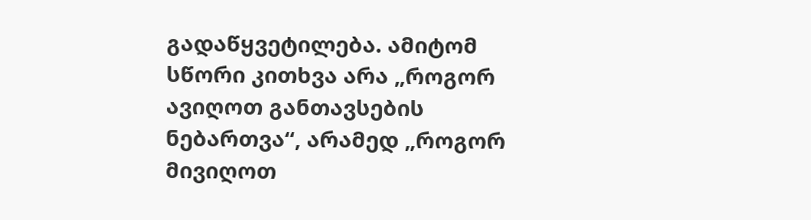გადაწყვეტილება. ამიტომ სწორი კითხვა არა „როგორ ავიღოთ განთავსების ნებართვა“, არამედ „როგორ მივიღოთ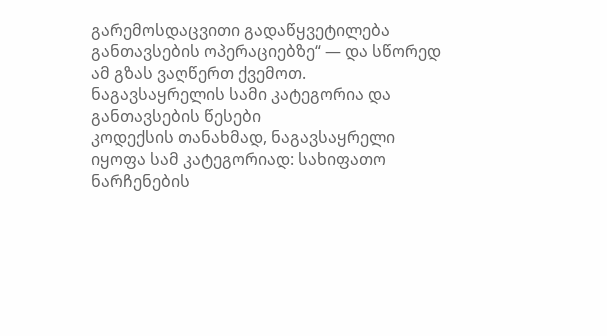გარემოსდაცვითი გადაწყვეტილება განთავსების ოპერაციებზე“ — და სწორედ ამ გზას ვაღწერთ ქვემოთ.
ნაგავსაყრელის სამი კატეგორია და განთავსების წესები
კოდექსის თანახმად, ნაგავსაყრელი იყოფა სამ კატეგორიად: სახიფათო ნარჩენების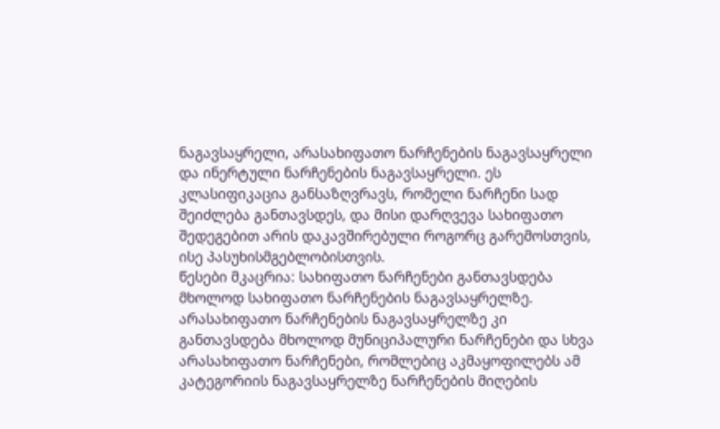ნაგავსაყრელი, არასახიფათო ნარჩენების ნაგავსაყრელი და ინერტული ნარჩენების ნაგავსაყრელი. ეს კლასიფიკაცია განსაზღვრავს, რომელი ნარჩენი სად შეიძლება განთავსდეს, და მისი დარღვევა სახიფათო შედეგებით არის დაკავშირებული როგორც გარემოსთვის, ისე პასუხისმგებლობისთვის.
წესები მკაცრია: სახიფათო ნარჩენები განთავსდება მხოლოდ სახიფათო ნარჩენების ნაგავსაყრელზე. არასახიფათო ნარჩენების ნაგავსაყრელზე კი განთავსდება მხოლოდ მუნიციპალური ნარჩენები და სხვა არასახიფათო ნარჩენები, რომლებიც აკმაყოფილებს ამ კატეგორიის ნაგავსაყრელზე ნარჩენების მიღების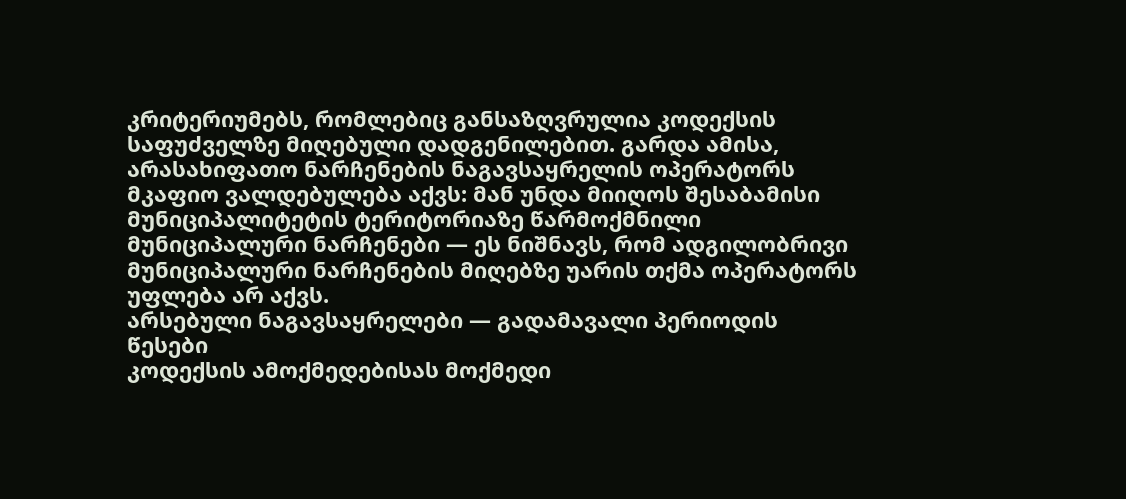კრიტერიუმებს, რომლებიც განსაზღვრულია კოდექსის საფუძველზე მიღებული დადგენილებით. გარდა ამისა, არასახიფათო ნარჩენების ნაგავსაყრელის ოპერატორს მკაფიო ვალდებულება აქვს: მან უნდა მიიღოს შესაბამისი მუნიციპალიტეტის ტერიტორიაზე წარმოქმნილი მუნიციპალური ნარჩენები — ეს ნიშნავს, რომ ადგილობრივი მუნიციპალური ნარჩენების მიღებზე უარის თქმა ოპერატორს უფლება არ აქვს.
არსებული ნაგავსაყრელები — გადამავალი პერიოდის წესები
კოდექსის ამოქმედებისას მოქმედი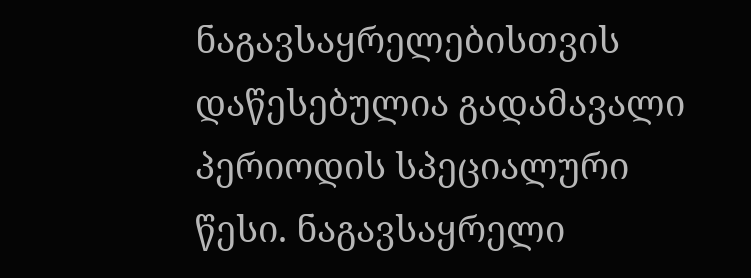ნაგავსაყრელებისთვის დაწესებულია გადამავალი პერიოდის სპეციალური წესი. ნაგავსაყრელი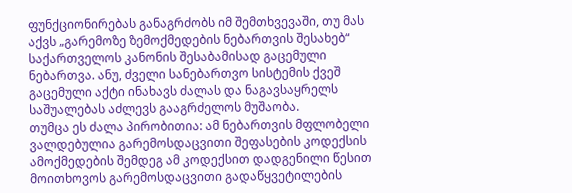ფუნქციონირებას განაგრძობს იმ შემთხვევაში, თუ მას აქვს „გარემოზე ზემოქმედების ნებართვის შესახებ“ საქართველოს კანონის შესაბამისად გაცემული ნებართვა. ანუ, ძველი სანებართვო სისტემის ქვეშ გაცემული აქტი ინახავს ძალას და ნაგავსაყრელს საშუალებას აძლევს გააგრძელოს მუშაობა.
თუმცა ეს ძალა პირობითია: ამ ნებართვის მფლობელი ვალდებულია გარემოსდაცვითი შეფასების კოდექსის ამოქმედების შემდეგ ამ კოდექსით დადგენილი წესით მოითხოვოს გარემოსდაცვითი გადაწყვეტილების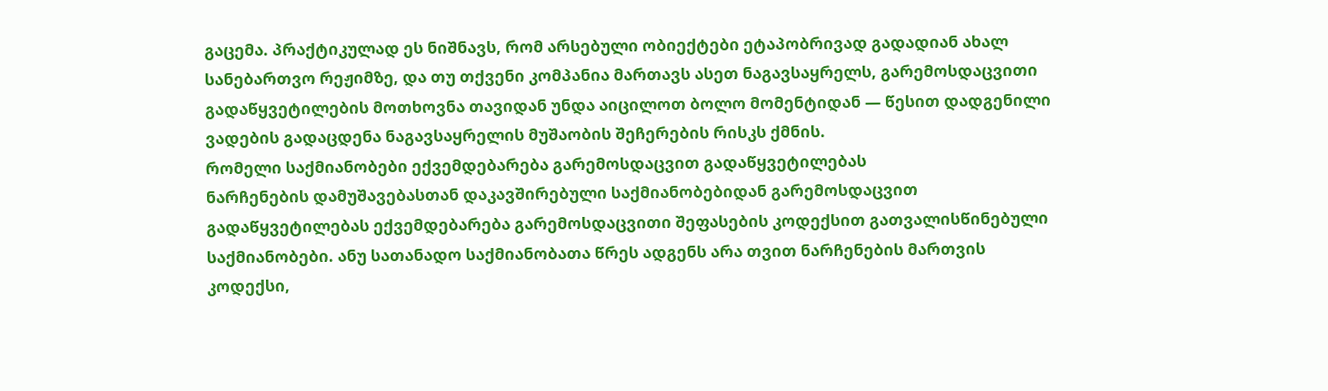გაცემა. პრაქტიკულად ეს ნიშნავს, რომ არსებული ობიექტები ეტაპობრივად გადადიან ახალ სანებართვო რეჟიმზე, და თუ თქვენი კომპანია მართავს ასეთ ნაგავსაყრელს, გარემოსდაცვითი გადაწყვეტილების მოთხოვნა თავიდან უნდა აიცილოთ ბოლო მომენტიდან — წესით დადგენილი ვადების გადაცდენა ნაგავსაყრელის მუშაობის შეჩერების რისკს ქმნის.
რომელი საქმიანობები ექვემდებარება გარემოსდაცვით გადაწყვეტილებას
ნარჩენების დამუშავებასთან დაკავშირებული საქმიანობებიდან გარემოსდაცვით გადაწყვეტილებას ექვემდებარება გარემოსდაცვითი შეფასების კოდექსით გათვალისწინებული საქმიანობები. ანუ სათანადო საქმიანობათა წრეს ადგენს არა თვით ნარჩენების მართვის კოდექსი,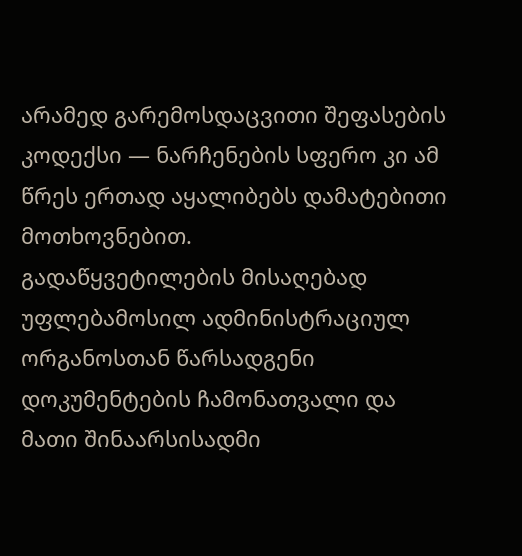არამედ გარემოსდაცვითი შეფასების კოდექსი — ნარჩენების სფერო კი ამ წრეს ერთად აყალიბებს დამატებითი მოთხოვნებით.
გადაწყვეტილების მისაღებად უფლებამოსილ ადმინისტრაციულ ორგანოსთან წარსადგენი დოკუმენტების ჩამონათვალი და მათი შინაარსისადმი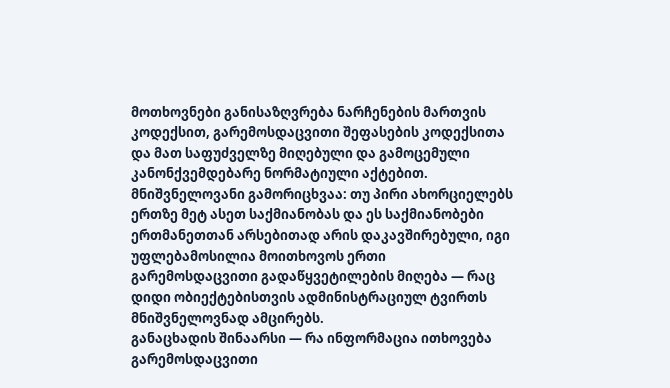მოთხოვნები განისაზღვრება ნარჩენების მართვის კოდექსით, გარემოსდაცვითი შეფასების კოდექსითა და მათ საფუძველზე მიღებული და გამოცემული კანონქვემდებარე ნორმატიული აქტებით. მნიშვნელოვანი გამორიცხვაა: თუ პირი ახორციელებს ერთზე მეტ ასეთ საქმიანობას და ეს საქმიანობები ერთმანეთთან არსებითად არის დაკავშირებული, იგი უფლებამოსილია მოითხოვოს ერთი გარემოსდაცვითი გადაწყვეტილების მიღება — რაც დიდი ობიექტებისთვის ადმინისტრაციულ ტვირთს მნიშვნელოვნად ამცირებს.
განაცხადის შინაარსი — რა ინფორმაცია ითხოვება
გარემოსდაცვითი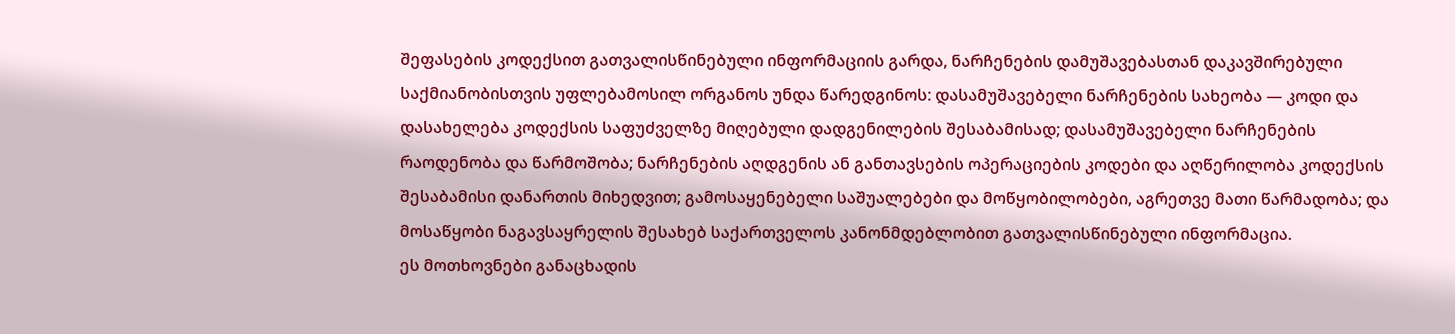შეფასების კოდექსით გათვალისწინებული ინფორმაციის გარდა, ნარჩენების დამუშავებასთან დაკავშირებული საქმიანობისთვის უფლებამოსილ ორგანოს უნდა წარედგინოს: დასამუშავებელი ნარჩენების სახეობა — კოდი და დასახელება კოდექსის საფუძველზე მიღებული დადგენილების შესაბამისად; დასამუშავებელი ნარჩენების რაოდენობა და წარმოშობა; ნარჩენების აღდგენის ან განთავსების ოპერაციების კოდები და აღწერილობა კოდექსის შესაბამისი დანართის მიხედვით; გამოსაყენებელი საშუალებები და მოწყობილობები, აგრეთვე მათი წარმადობა; და მოსაწყობი ნაგავსაყრელის შესახებ საქართველოს კანონმდებლობით გათვალისწინებული ინფორმაცია.
ეს მოთხოვნები განაცხადის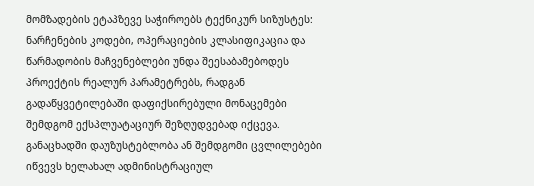მომზადების ეტაპზევე საჭიროებს ტექნიკურ სიზუსტეს: ნარჩენების კოდები, ოპერაციების კლასიფიკაცია და წარმადობის მაჩვენებლები უნდა შეესაბამებოდეს პროექტის რეალურ პარამეტრებს, რადგან გადაწყვეტილებაში დაფიქსირებული მონაცემები შემდგომ ექსპლუატაციურ შეზღუდვებად იქცევა. განაცხადში დაუზუსტებლობა ან შემდგომი ცვლილებები იწვევს ხელახალ ადმინისტრაციულ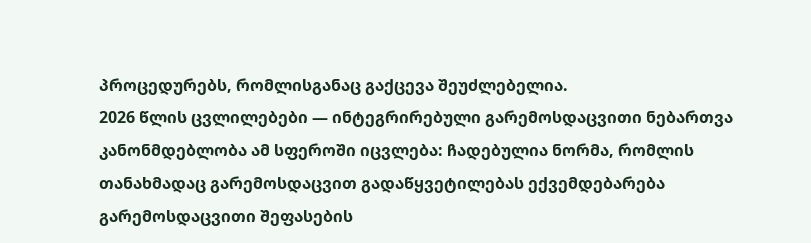პროცედურებს, რომლისგანაც გაქცევა შეუძლებელია.
2026 წლის ცვლილებები — ინტეგრირებული გარემოსდაცვითი ნებართვა
კანონმდებლობა ამ სფეროში იცვლება: ჩადებულია ნორმა, რომლის თანახმადაც გარემოსდაცვით გადაწყვეტილებას ექვემდებარება გარემოსდაცვითი შეფასების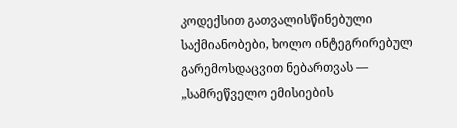კოდექსით გათვალისწინებული საქმიანობები, ხოლო ინტეგრირებულ გარემოსდაცვით ნებართვას — „სამრეწველო ემისიების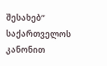შესახებ“ საქართველოს კანონით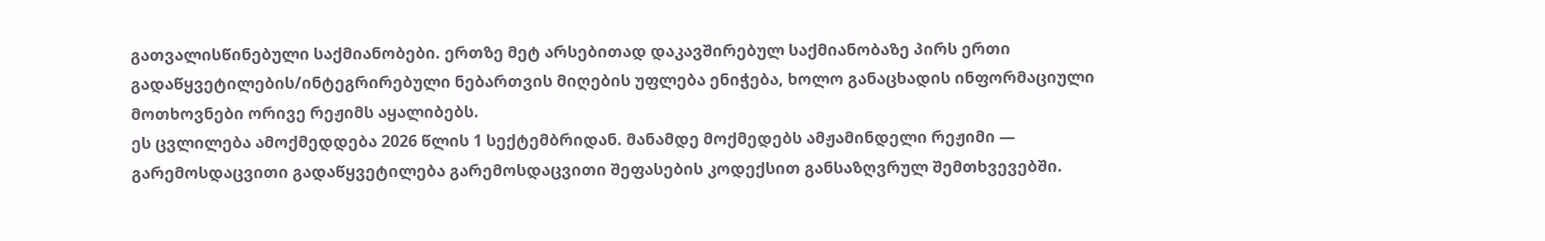გათვალისწინებული საქმიანობები. ერთზე მეტ არსებითად დაკავშირებულ საქმიანობაზე პირს ერთი გადაწყვეტილების/ინტეგრირებული ნებართვის მიღების უფლება ენიჭება, ხოლო განაცხადის ინფორმაციული მოთხოვნები ორივე რეჟიმს აყალიბებს.
ეს ცვლილება ამოქმედდება 2026 წლის 1 სექტემბრიდან. მანამდე მოქმედებს ამჟამინდელი რეჟიმი — გარემოსდაცვითი გადაწყვეტილება გარემოსდაცვითი შეფასების კოდექსით განსაზღვრულ შემთხვევებში.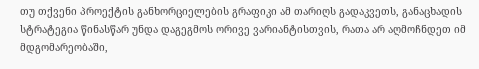თუ თქვენი პროექტის განხორციელების გრაფიკი ამ თარიღს გადაკვეთს, განაცხადის სტრატეგია წინასწარ უნდა დაგეგმოს ორივე ვარიანტისთვის, რათა არ აღმოჩნდეთ იმ მდგომარეობაში,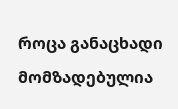როცა განაცხადი მომზადებულია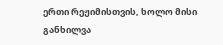ერთი რეჟიმისთვის, ხოლო მისი განხილვა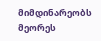მიმდინარეობს მეორეს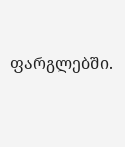ფარგლებში.